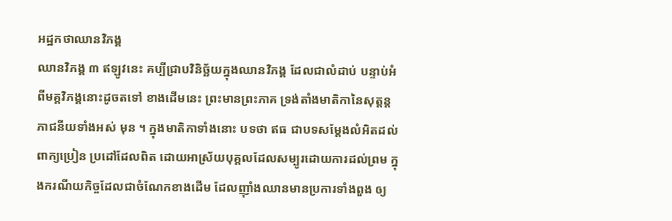អដ្ឋកថាឈានវិភង្គ
ឈានវិភង្គ ៣ ឥឡូវនេះ គប្បីជ្រាបវិនិច្ឆ័យក្នុងឈានវិភង្គ ដែលជាលំដាប់ បន្ទាប់អំពីមគ្គវិភង្គនោះដូចតទៅ ខាងដើមនេះ ព្រះមានព្រះភាគ ទ្រង់តាំងមាតិកានៃសុត្តន្តភាជនីយទាំងអស់ មុន ។ ក្នុងមាតិកាទាំងនោះ បទថា ឥធ ជាបទសម្តែងលំអិតដល់ពាក្យប្រៀន ប្រដៅដែលពិត ដោយអាស្រ័យបុគ្គលដែលសម្បូរដោយការដល់ព្រម ក្នុងករណីយកិច្ចដែលជាចំណែកខាងដើម ដែលញ៉ាំងឈានមានប្រការទាំងពួង ឲ្យ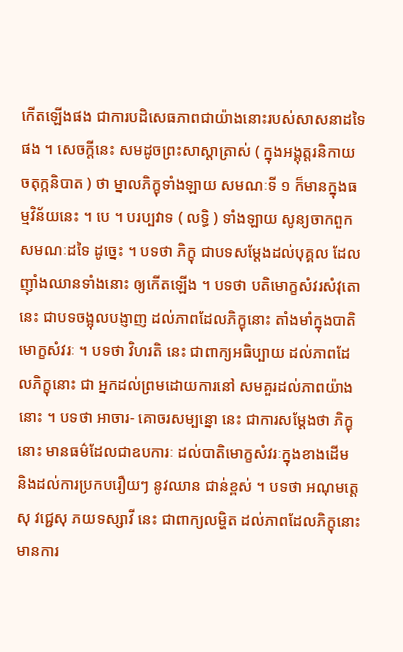កើតឡើងផង ជាការបដិសេធភាពជាយ៉ាងនោះរបស់សាសនាដទៃផង ។ សេចក្តីនេះ សមដូចព្រះសាស្តាត្រាស់ ( ក្នុងអង្គុត្តរនិកាយ ចតុក្កនិបាត ) ថា ម្នាលភិក្ខុទាំងឡាយ សមណៈទី ១ ក៏មានក្នុងធម្មវិន័យនេះ ។ បេ ។ បរប្បវាទ ( លទ្ធិ ) ទាំងឡាយ សូន្យចាកពួកសមណៈដទៃ ដូច្នេះ ។ បទថា ភិក្ខុ ជាបទសម្តែងដល់បុគ្គល ដែលញ៉ាំងឈានទាំងនោះ ឲ្យកើតឡើង ។ បទថា បតិមោក្ខសំវរសំវុតោ នេះ ជាបទចង្អុលបង្ញាញ ដល់ភាពដែលភិក្ខុនោះ តាំងមាំក្នុងបាតិមោក្ខសំវរៈ ។ បទថា វិហរតិ នេះ ជាពាក្យអធិប្បាយ ដល់ភាពដែលភិក្ខុនោះ ជា អ្នកដល់ព្រមដោយការនៅ សមគួរដល់ភាពយ៉ាងនោះ ។ បទថា អាចារ- គោចរសម្បន្នោ នេះ ជាការសម្តែងថា ភិក្ខុនោះ មានធម៌ដែលជាឧបការៈ ដល់បាតិមោក្ខសំវរៈក្នុងខាងដើម និងដល់ការប្រកបរឿយៗ នូវឈាន ជាន់ខ្ពស់ ។ បទថា អណុមត្តេសុ វជ្ជេសុ ភយទស្សាវី នេះ ជាពាក្យលម្ហិត ដល់ភាពដែលភិក្ខុនោះ មានការ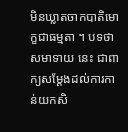មិនឃ្លាតចាកបាតិមោក្ខជាធម្មតា ។ បទថា សមាទាយ នេះ ជាពាក្យសម្តែងដល់ការកាន់យកសិ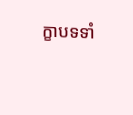ក្ខាបទទាំ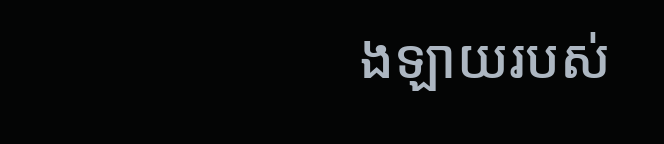ងឡាយរបស់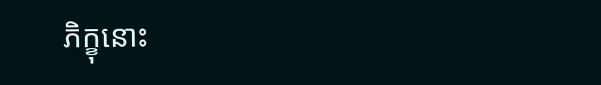ភិក្ខុនោះ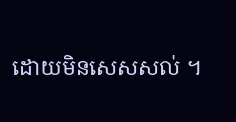ដោយមិនសេសសល់ ។